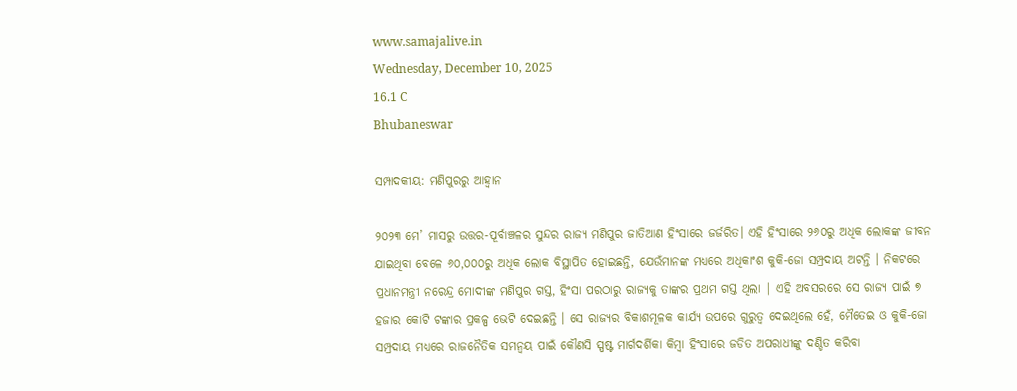www.samajalive.in
Wednesday, December 10, 2025
16.1 C
Bhubaneswar

ସମ୍ପାଦକୀୟ: ମଣିପୁରରୁ ଆହ୍ୱାନ

୨୦୨୩ ମେ’ ମାସରୁ ଉତ୍ତର-ପୂର୍ବାଞ୍ଚଳର ସୁନ୍ଦର ରାଜ୍ୟ ମଣିପୁର ଜାତିଆଣ ହିଂସାରେ ଜର୍ଜରିତ। ଏହି ହିଂସାରେ ୨୬୦ରୁ ଅଧିକ ଲୋକଙ୍କ ଜୀବନ ଯାଇଥିବା ବେଳେ ୬୦,୦୦୦ରୁ ଅଧିକ ଲୋକ ବିସ୍ଥାପିତ ହୋଇଛନ୍ତି, ଯେଉଁମାନଙ୍କ ମଧ୍ୟରେ ଅଧିକାଂଶ କୁକି-ଜୋ ସମ୍ପ୍ରଦାୟ ଅଟନ୍ତି । ନିକଟରେ ପ୍ରଧାନମନ୍ତ୍ରୀ ନରେନ୍ଦ୍ର ମୋଦୀଙ୍କ ମଣିପୁର ଗସ୍ତ, ହିଂସା ପରଠାରୁ ରାଜ୍ୟକୁ ତାଙ୍କର ପ୍ରଥମ ଗସ୍ତ ଥିଲା | ଏହି ଅବସରରେ ସେ ରାଜ୍ୟ ପାଇଁ ୭ ହଜାର କୋଟି ଟଙ୍କାର ପ୍ରକଳ୍ପ ଭେଟି ଦେଇଛନ୍ତି । ସେ ରାଜ୍ୟର ବିକାଶମୂଳକ କାର୍ଯ୍ୟ ଉପରେ ଗୁରୁତ୍ୱ ଦେଇଥିଲେ ହେଁ, ମୈତେଇ ଓ କୁକି-ଜୋ ସମ୍ପ୍ରଦାୟ ମଧ୍ୟରେ ରାଜନୈତିକ ସମନ୍ୱୟ ପାଇଁ କୌଣସି ସ୍ପଷ୍ଟ ମାର୍ଗଦର୍ଶିକା କିମ୍ବା ହିଂସାରେ ଜଡିତ ଅପରାଧୀଙ୍କୁ ଦଣ୍ଡିତ କରିବା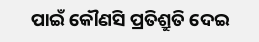ପାଇଁ କୌଣସି ପ୍ରତିଶ୍ରୁତି ଦେଇ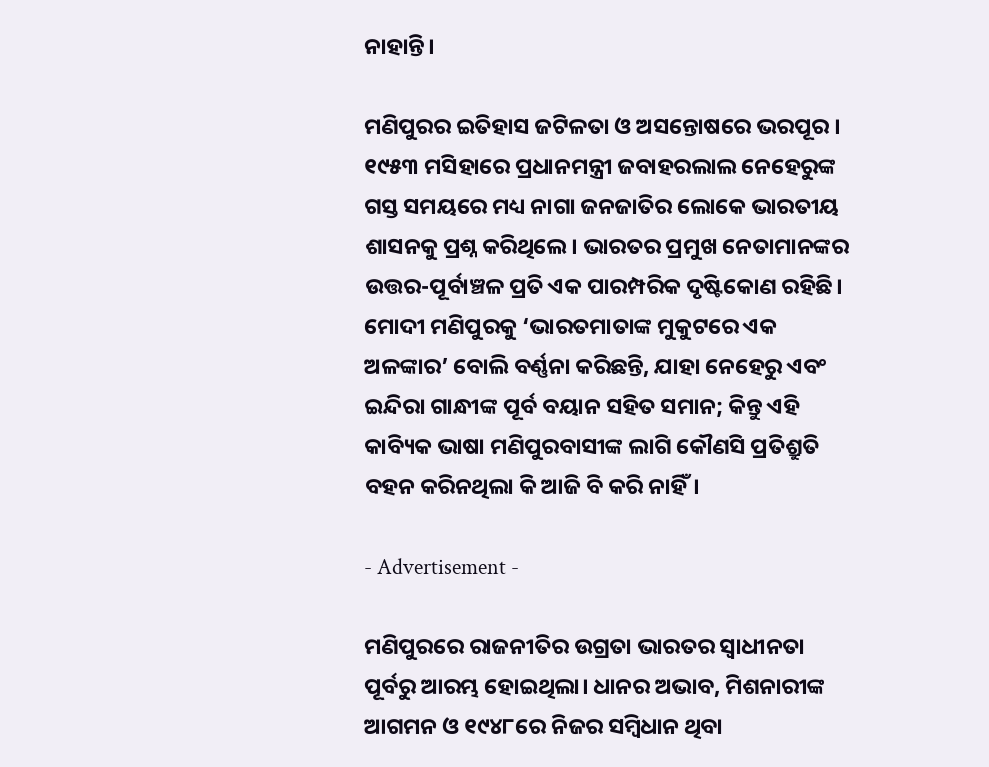ନାହାନ୍ତି।

ମଣିପୁରର ଇତିହାସ ଜଟିଳତା ଓ ଅସନ୍ତୋଷରେ ଭରପୂର । ୧୯୫୩ ମସିହାରେ ପ୍ରଧାନମନ୍ତ୍ରୀ ଜବାହରଲାଲ ନେହେରୁଙ୍କ ଗସ୍ତ ସମୟରେ ମଧ୍ୟ ନାଗା ଜନଜାତିର ଲୋକେ ଭାରତୀୟ ଶାସନକୁ ପ୍ରଶ୍ନ କରିଥିଲେ। ଭାରତର ପ୍ରମୁଖ ନେତାମାନଙ୍କର ଉତ୍ତର-ପୂର୍ବାଞ୍ଚଳ ପ୍ରତି ଏକ ପାରମ୍ପରିକ ଦୃଷ୍ଟିକୋଣ ରହିଛି। ମୋଦୀ ମଣିପୁରକୁ ‘ଭାରତମାତାଙ୍କ ମୁକୁଟରେ ଏକ ଅଳଙ୍କାର’ ବୋଲି ବର୍ଣ୍ଣନା କରିଛନ୍ତି, ଯାହା ନେହେରୁ ଏବଂ ଇନ୍ଦିରା ଗାନ୍ଧୀଙ୍କ ପୂର୍ବ ବୟାନ ସହିତ ସମାନ; କିନ୍ତୁ ଏହି କାବ୍ୟିକ ଭାଷା ମଣିପୁରବାସୀଙ୍କ ଲାଗି କୌଣସି ପ୍ରତିଶ୍ରୁତି ବହନ କରିନଥିଲା କି ଆଜି ବି କରି ନାହିଁ।

- Advertisement -

ମଣିପୁରରେ ରାଜନୀତିର ଉଗ୍ରତା ଭାରତର ସ୍ୱାଧୀନତା ପୂର୍ବରୁ ଆରମ୍ଭ ହୋଇଥିଲା। ଧାନର ଅଭାବ, ମିଶନାରୀଙ୍କ ଆଗମନ ଓ ୧୯୪୮ରେ ନିଜର ସମ୍ବିଧାନ ଥିବା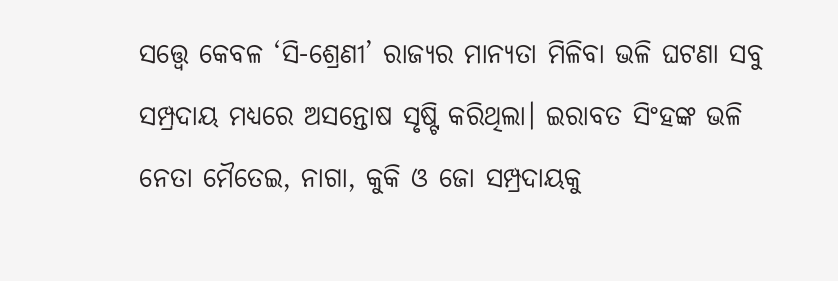ସତ୍ତ୍ୱେ କେବଳ ‘ସି-ଶ୍ରେଣୀ’ ରାଜ୍ୟର ମାନ୍ୟତା ମିଳିବା ଭଳି ଘଟଣା ସବୁ ସମ୍ପ୍ରଦାୟ ମଧ୍ୟରେ ଅସନ୍ତୋଷ ସୃଷ୍ଟି କରିଥିଲା। ଇରାବତ ସିଂହଙ୍କ ଭଳି ନେତା ମୈତେଇ, ନାଗା, କୁକି ଓ ଜୋ ସମ୍ପ୍ରଦାୟକୁ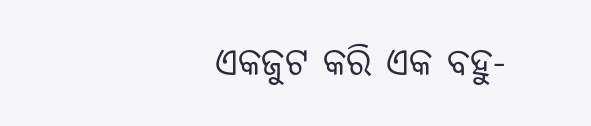ଏକଜୁଟ କରି ଏକ ବହୁ-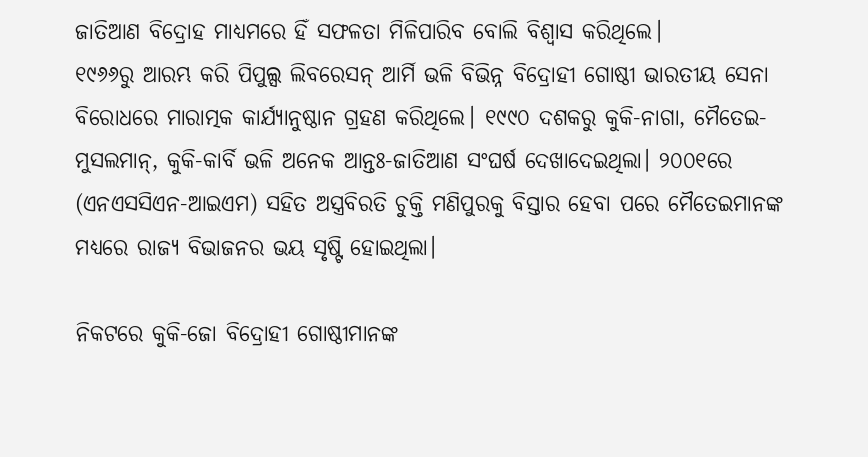ଜାତିଆଣ ବିଦ୍ରୋହ ମାଧ୍ୟମରେ ହିଁ ସଫଳତା ମିଳିପାରିବ ବୋଲି ବିଶ୍ୱାସ କରିଥିଲେ।
୧୯୬୬ରୁ ଆରମ୍ଭ କରି ପିପୁଲ୍ସ ଲିବରେସନ୍ ଆର୍ମି ଭଳି ବିଭିନ୍ନ ବିଦ୍ରୋହୀ ଗୋଷ୍ଠୀ ଭାରତୀୟ ସେନା ବିରୋଧରେ ମାରାତ୍ମକ କାର୍ଯ୍ୟାନୁଷ୍ଠାନ ଗ୍ରହଣ କରିଥିଲେ। ୧୯୯୦ ଦଶକରୁ କୁକି-ନାଗା, ମୈତେଇ-ମୁସଲମାନ୍, କୁକି-କାର୍ବି ଭଳି ଅନେକ ଆନ୍ତଃ-ଜାତିଆଣ ସଂଘର୍ଷ ଦେଖାଦେଇଥିଲା। ୨୦୦୧ରେ (ଏନଏସସିଏନ-ଆଇଏମ) ସହିତ ଅସ୍ତ୍ରବିରତି ଚୁକ୍ତି ମଣିପୁରକୁ ବିସ୍ତାର ହେବା ପରେ ମୈତେଇମାନଙ୍କ ମଧ୍ୟରେ ରାଜ୍ୟ ବିଭାଜନର ଭୟ ସୃଷ୍ଟି ହୋଇଥିଲା।

ନିକଟରେ କୁକି-ଜୋ ବିଦ୍ରୋହୀ ଗୋଷ୍ଠୀମାନଙ୍କ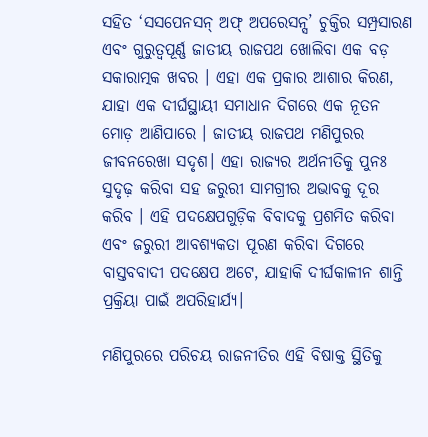ସହିତ ‘ସସପେନସନ୍ ଅଫ୍ ଅପରେସନ୍ସ’ ଚୁକ୍ତିର ସମ୍ପ୍ରସାରଣ ଏବଂ ଗୁରୁତ୍ୱପୂର୍ଣ୍ଣ ଜାତୀୟ ରାଜପଥ ଖୋଲିବା ଏକ ବଡ଼ ସକାରାତ୍ମକ ଖବର । ଏହା ଏକ ପ୍ରକାର ଆଶାର କିରଣ, ଯାହା ଏକ ଦୀର୍ଘସ୍ଥାୟୀ ସମାଧାନ ଦିଗରେ ଏକ ନୂତନ ମୋଡ଼ ଆଣିପାରେ । ଜାତୀୟ ରାଜପଥ ମଣିପୁରର ଜୀବନରେଖା ସଦୃଶ। ଏହା ରାଜ୍ୟର ଅର୍ଥନୀତିକୁ ପୁନଃ ସୁଦୃଢ଼ କରିବା ସହ ଜରୁରୀ ସାମଗ୍ରୀର ଅଭାବକୁ ଦୂର କରିବ । ଏହି ପଦକ୍ଷେପଗୁଡ଼ିକ ବିବାଦକୁ ପ୍ରଶମିତ କରିବା ଏବଂ ଜରୁରୀ ଆବଶ୍ୟକତା ପୂରଣ କରିବା ଦିଗରେ ବାସ୍ତବବାଦୀ ପଦକ୍ଷେପ ଅଟେ, ଯାହାକି ଦୀର୍ଘକାଳୀନ ଶାନ୍ତି ପ୍ରକ୍ରିୟା ପାଇଁ ଅପରିହାର୍ଯ୍ୟ।

ମଣିପୁରରେ ପରିଚୟ ରାଜନୀତିର ଏହି ବିଷାକ୍ତ ସ୍ଥିତିକୁ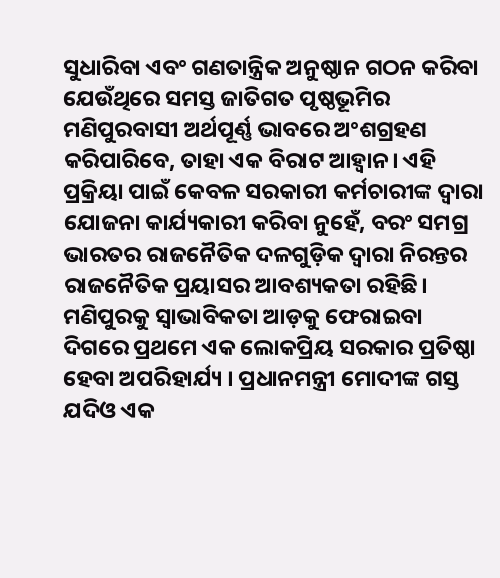ସୁଧାରିବା ଏବଂ ଗଣତାନ୍ତ୍ରିକ ଅନୁଷ୍ଠାନ ଗଠନ କରିବା ଯେଉଁଥିରେ ସମସ୍ତ ଜାତିଗତ ପୃଷ୍ଠଭୂମିର ମଣିପୁରବାସୀ ଅର୍ଥପୂର୍ଣ୍ଣ ଭାବରେ ଅଂଶଗ୍ରହଣ କରିପାରିବେ, ତାହା ଏକ ବିରାଟ ଆହ୍ୱାନ। ଏହି ପ୍ରକ୍ରିୟା ପାଇଁ କେବଳ ସରକାରୀ କର୍ମଚାରୀଙ୍କ ଦ୍ୱାରା ଯୋଜନା କାର୍ଯ୍ୟକାରୀ କରିବା ନୁହେଁ, ବରଂ ସମଗ୍ର ଭାରତର ରାଜନୈତିକ ଦଳଗୁଡ଼ିକ ଦ୍ୱାରା ନିରନ୍ତର ରାଜନୈତିକ ପ୍ରୟାସର ଆବଶ୍ୟକତା ରହିଛି। ମଣିପୁରକୁ ସ୍ବାଭାବିକତା ଆଡ଼କୁ ଫେରାଇବା ଦିଗରେ ପ୍ରଥମେ ଏକ ଲୋକପ୍ରିୟ ସରକାର ପ୍ରତିଷ୍ଠା ହେବା ଅପରିହାର୍ଯ୍ୟ । ପ୍ରଧାନମନ୍ତ୍ରୀ ମୋଦୀଙ୍କ ଗସ୍ତ ଯଦିଓ ଏକ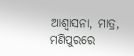ଆଶ୍ୱାସନା, ମାତ୍ର, ମଣିପୁରରେ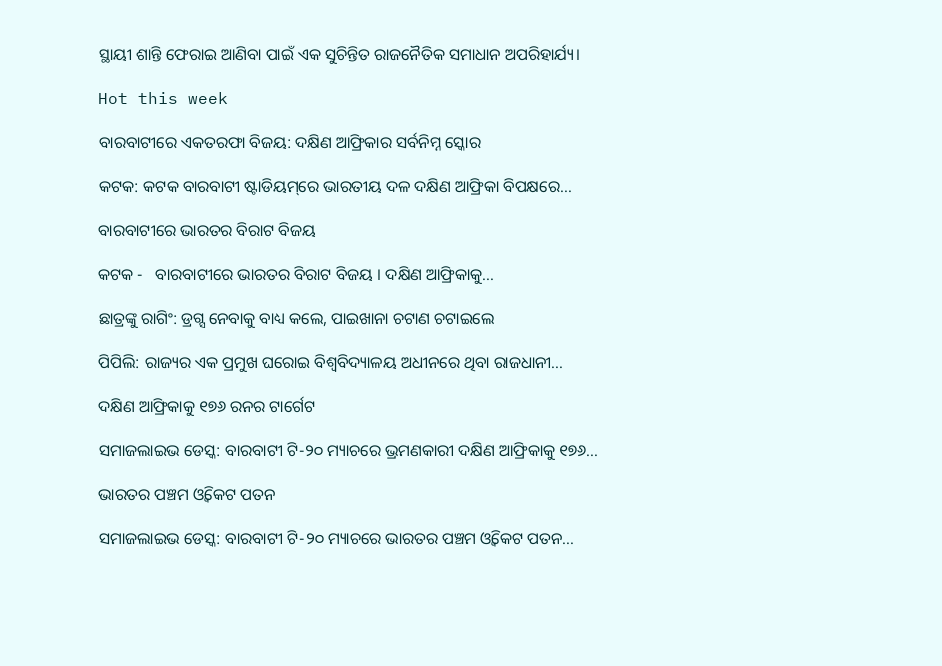ସ୍ଥାୟୀ ଶାନ୍ତି ଫେରାଇ ଆଣିବା ପାଇଁ ଏକ ସୁଚିନ୍ତିତ ରାଜନୈତିକ ସମାଧାନ ଅପରିହାର୍ଯ୍ୟ।

Hot this week

ବାରବାଟୀରେ ଏକତରଫା ବିଜୟ: ଦକ୍ଷିଣ ଆଫ୍ରିକାର ସର୍ବନିମ୍ନ ସ୍କୋର

କଟକ: କଟକ ବାରବାଟୀ ଷ୍ଟାଡିୟମ୍‌ରେ ଭାରତୀୟ ଦଳ ଦକ୍ଷିଣ ଆଫ୍ରିକା ବିପକ୍ଷରେ...

ବାରବାଟୀରେ ଭାରତର ବିରାଟ ବିଜୟ

କଟକ -   ବାରବାଟୀରେ ଭାରତର ବିରାଟ ବିଜୟ । ଦକ୍ଷିଣ ଆଫ୍ରିକାକୁ...

ଛାତ୍ରଙ୍କୁ ରାଗିଂ: ଡ୍ରଗ୍ସ ନେବାକୁ ବାଧ୍ୟ କଲେ, ପାଇଖାନା ଚଟାଣ ଚଟାଇଲେ

ପିପିଲି: ରାଜ୍ୟର ଏକ ପ୍ରମୁଖ ଘରୋଇ ବିଶ୍ୱବିଦ୍ୟାଳୟ ଅଧୀନରେ ଥିବା ରାଜଧାନୀ...

ଦକ୍ଷିଣ ଆଫ୍ରିକାକୁ ୧୭୬ ରନର ଟାର୍ଗେଟ

ସମାଜଲାଇଭ ଡେସ୍କ: ବାରବାଟୀ ଟି-୨୦ ମ୍ୟାଚରେ ଭ୍ରମଣକାରୀ ଦକ୍ଷିଣ ଆଫ୍ରିକାକୁ ୧୭୬...

ଭାରତର ପଞ୍ଚମ ଓ୍ୱିକେଟ ପତନ

ସମାଜଲାଇଭ ଡେସ୍କ: ବାରବାଟୀ ଟି-୨୦ ମ୍ୟାଚରେ ଭାରତର ପଞ୍ଚମ ଓ୍ୱିକେଟ ପତନ...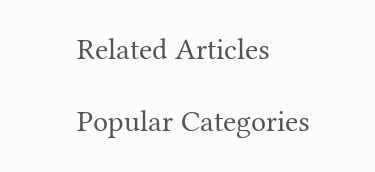Related Articles

Popular Categories